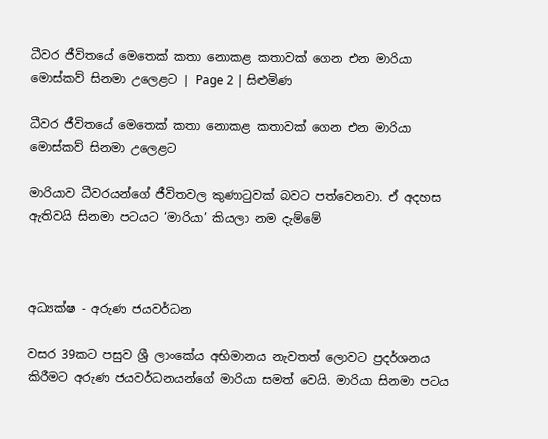ධීවර ජීවිතයේ මෙතෙක් කතා නොකළ කතාවක් ගෙන එන මාරියා මොස්කව් සිනමා උලෙළට | Page 2 | සිළුමිණ

ධීවර ජීවිතයේ මෙතෙක් කතා නොකළ කතාවක් ගෙන එන මාරියා මොස්කව් සිනමා උලෙළට

මාරියාව ධීවරයන්ගේ ජීවිතවල කුණාටුවක් බවට පත්වෙනවා. ඒ අදහස ඇතිවයි සිනමා පටයට ‘මාරියා’ කියලා නම දැම්මේ



අධ්‍යක්ෂ - අරුණ ජයවර්ධන

වසර 39කට පසුව ශ්‍රී ලාංකේය අභිමානය නැවතත් ලොවට ප්‍රදර්ශනය කිරීමට අරුණ ජයවර්ධනයන්ගේ මාරියා සමත් වෙයි. මාරියා සිනමා පටය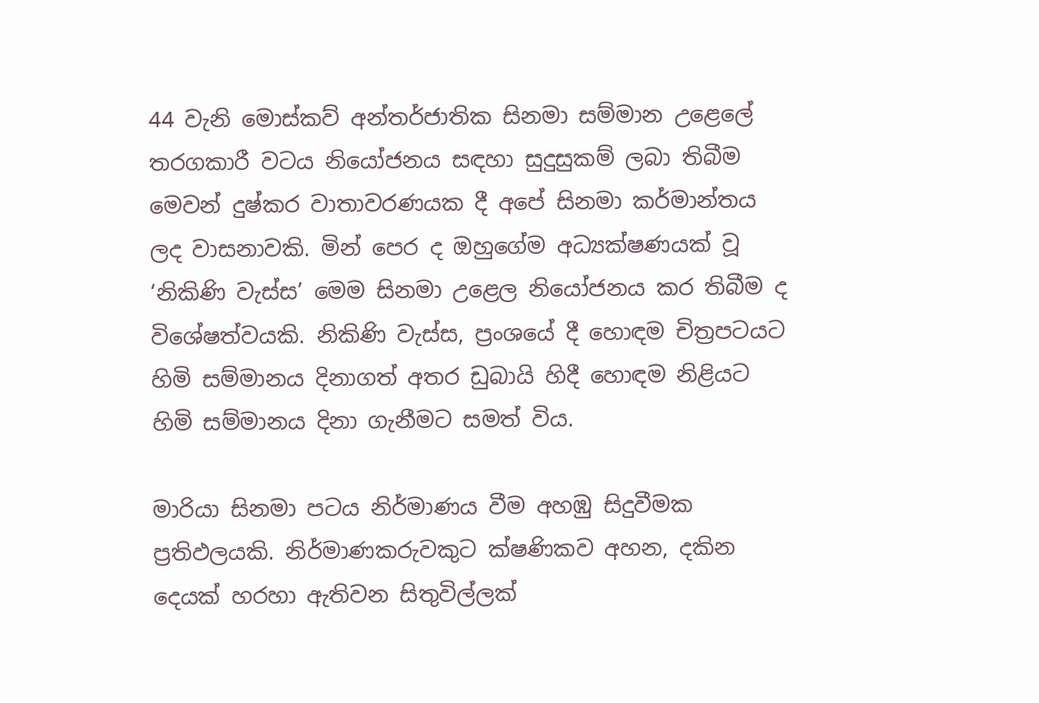44 වැනි මොස්කව් අන්තර්ජාතික සිනමා සම්මාන උළෙලේ තරගකාරී වටය නියෝජනය සඳහා සුදුසුකම් ලබා තිබීම මෙවන් දුෂ්කර වාතාවරණයක දී අපේ සිනමා කර්මාන්තය ලද වාසනාවකි. මින් පෙර ද ඔහුගේම අධ්‍යක්ෂණයක් වූ ‘නිකිණි වැස්ස’ මෙම සිනමා උළෙල නියෝජනය කර තිබීම ද විශේෂත්වයකි. නිකිණි වැස්ස, ප්‍රංශයේ දී හොඳම චිත්‍රපටයට හිමි සම්මානය දිනාගත් අතර ඩුබායි හිදී හොඳම නිළියට හිමි සම්මානය දිනා ගැනීමට සමත් විය.

මාරියා සිනමා පටය නිර්මාණය වීම අහඹු සිදුවීමක ප්‍රතිඵලයකි. නිර්මාණකරුවකුට ක්ෂණිකව අහන, දකින දෙයක් හරහා ඇතිවන සිතුවිල්ලක්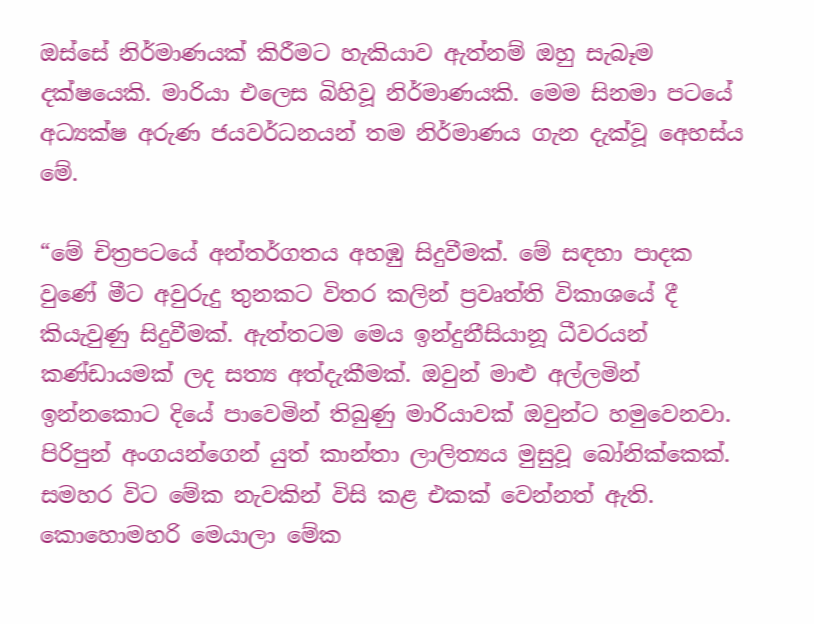ඔස්සේ නිර්මාණයක් කිරීමට හැකියාව ඇත්නම් ඔහු සැබෑම දක්ෂයෙකි. මාරියා එලෙස බිහිවූ නිර්මාණයකි. මෙම සිනමා පටයේ අධ්‍යක්ෂ අරුණ ජයවර්ධනයන් තම නිර්මාණය ගැන දැක්වූ අෙහස්ය මේ.

“මේ චිත්‍රපටයේ අන්තර්ගතය අහඹු සිදුවීමක්. මේ සඳහා පාදක වුණේ මීට අවුරුදු තුනකට විතර කලින් ප්‍රවෘත්ති විකාශයේ දී කියැවුණු සිදුවීමක්. ඇත්තටම මෙය ඉන්දුනීසියානූ ධීවරයන් කණ්ඩායමක් ලද සත්‍ය අත්දැකීමක්. ඔවුන් මාළු අල්ලමින් ඉන්නකොට දියේ පාවෙමින් තිබුණු මාරියාවක් ඔවුන්ට හමුවෙනවා. පිරිපුන් අංගයන්ගෙන් යුත් කාන්තා ලාලිත්‍යය මුසුවූ බෝනික්කෙක්. සමහර විට මේක නැවකින් විසි කළ එකක් වෙන්නත් ඇති. කොහොමහරි මෙයාලා මේක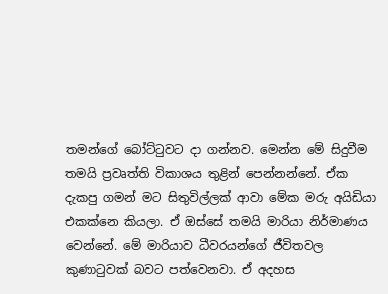තමන්ගේ බෝට්ටුවට දා ගන්නව. මෙන්න මේ සිදුවීම තමයි ප්‍රවෘත්ති විකාශය තුළින් පෙන්නන්නේ. ඒක දැකපු ගමන් මට සිතුවිල්ලක් ආවා මේක මරු අයිඩියා එකක්නෙ කියලා. ඒ ඔස්සේ තමයි මාරියා නිර්මාණය වෙන්නේ‍. මේ මාරියාව ධීවරයන්ගේ ජීවිතවල කුණාටුවක් බවට පත්වෙනවා. ඒ අදහස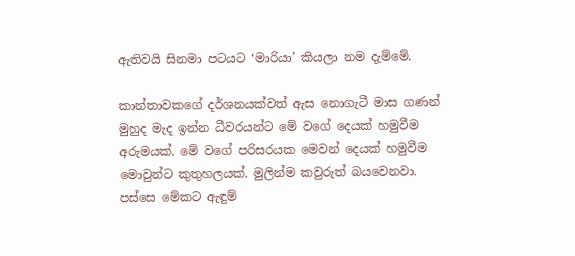ඇතිවයි සිනමා පටයට ‘මාරියා’ කියලා නම දැම්මේ.

කාන්තාවකගේ දර්ශනයක්වත් ඇස නොගැටී මාස ගණන් මුහුද මැද ඉන්න ධීවරයන්ට මේ වගේ දෙයක් හමුවීම අරුමයක්. මේ වගේ පරිසරයක මෙවන් දෙයක් හමුවීම මොවුන්ට කුතුහලයක්. මුලින්ම කවුරුත් බයවෙනවා. පස්සෙ මේකට ඇඳුම්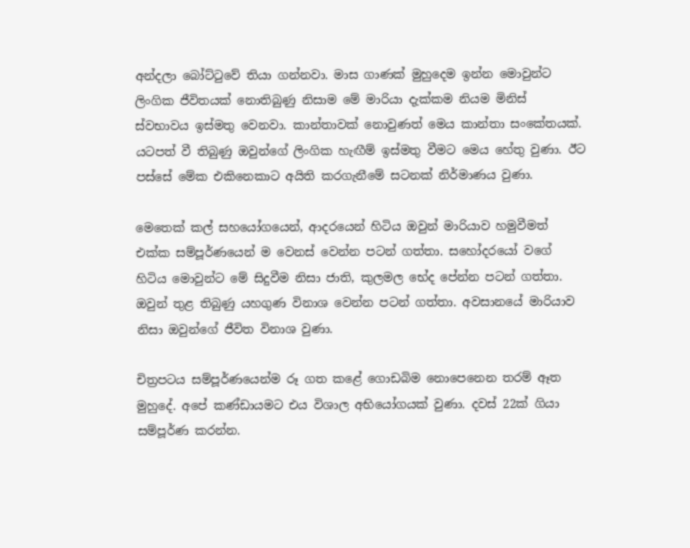අන්දලා බෝට්ටුවේ තියා ගන්නවා. මාස ගාණක් මුහුදෙම ඉන්න මොවුන්ට ලිංගික ජීවිතයක් නොතිබුණු නිසාම මේ මාරියා දැක්කම නියම මිනිස් ස්වභාවය ඉස්මතු වෙනවා. කාන්තාවක් නොවුණත් මෙය කාන්තා සංකේතයක්. යටපත් වී තිබුණු ඔවුන්ගේ ලිංගික හැඟීම් ඉස්මතු වීමට මෙය හේතු වුණා. ඊට පස්සේ මේක එකිනෙකාට අයිති කරගැනීමේ සටනක් නිර්මාණය වුණා.

මෙතෙක් කල් සහයෝගයෙන්, ආදරයෙන් හිටිය ඔවුන් මාරියාව හමුවීමත් එක්ක සම්පූර්ණයෙන් ම වෙනස් වෙන්න පටන් ගත්තා. සහෝදරයෝ වගේ හිටිය මොවුන්ට මේ සිදුවීම නිසා ජාති, කුලමල භේද පේන්න පටන් ගත්තා. ඔවුන් තුළ තිබුණු යහගුණ විනාශ වෙන්න පටන් ගත්තා. අවසානයේ මාරියාව නිසා ඔවුන්ගේ ජීවිත විනාශ වුණා.

චිත්‍රපටය සම්පූර්ණයෙන්ම රූ ගත කළේ ගොඩබිම නොපෙනෙන තරම් ඈත මුහුදේ. අපේ කණ්ඩායමට එය විශාල අභියෝගයක් වුණා. දවස් 22ක් ගියා සම්පූර්ණ කරන්න.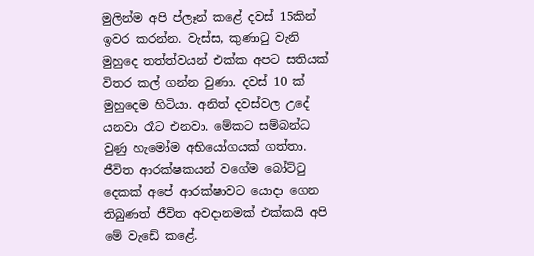මුලින්ම අපි ප්ලෑන් කළේ දවස් 15කින් ඉවර කරන්න. වැස්ස, කුණාටු වැනි මුහුදෙ තත්ත්වයන් එක්ක අපට සතියක් විතර කල් ගන්න වුණා. දවස් 10 ක් මුහුදෙම හිටියා. අනිත් දවස්වල උදේ යනවා රෑට එනවා. මේකට සම්බන්ධ වුණු හැමෝම අභියෝගයක් ගත්තා. ජීවිත ආරක්ෂකයන් වගේම බෝට්ටු දෙකක් අපේ ආරක්ෂාවට යොදා ගෙන තිබුණත් ජීවිත අවදානමක් එක්කයි අපි මේ වැඩේ කළේ.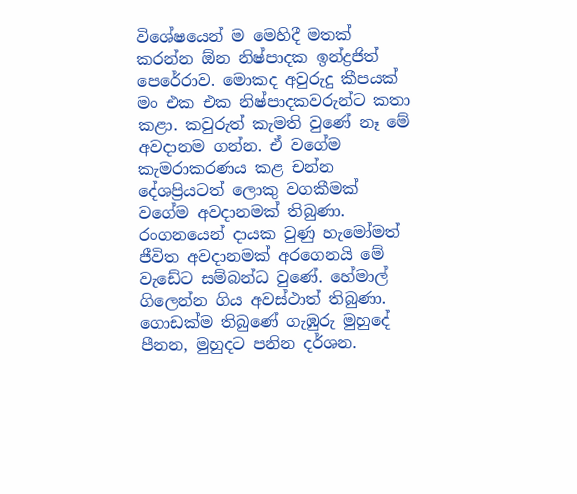විශේෂයෙන් ම මෙහිදී මතක් කරන්න ඕන නිෂ්පාදක ඉන්ද්‍රජිත් පෙරේරාව. මොකද අවුරුදු කීපයක් මං එක එක නිෂ්පාදකවරුන්ට කතා කළා. කවුරුත් කැමති වුණේ නෑ මේ අවදානම ගන්න. ඒ වගේම කැමරාකරණය කළ චන්න දේශප්‍රියටත් ලොකු වගකීමක් වගේම අවදානමක් තිබුණා. රංගනයෙන් දායක වුණු හැමෝමත් ජීවිත අවදානමක් අරගෙනයි මේ වැඩේට සම්බන්ධ වුණේ. හේමාල් ගිලෙන්න ගිය අවස්ථාත් තිබුණා. ගොඩක්ම තිබුණේ ගැඹුරු මුහුදේ පීනන, මුහුදට පනින දර්ශන.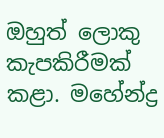ඔහුත් ලොකු කැපකිරීමක් කළා. මහේන්ද්‍ර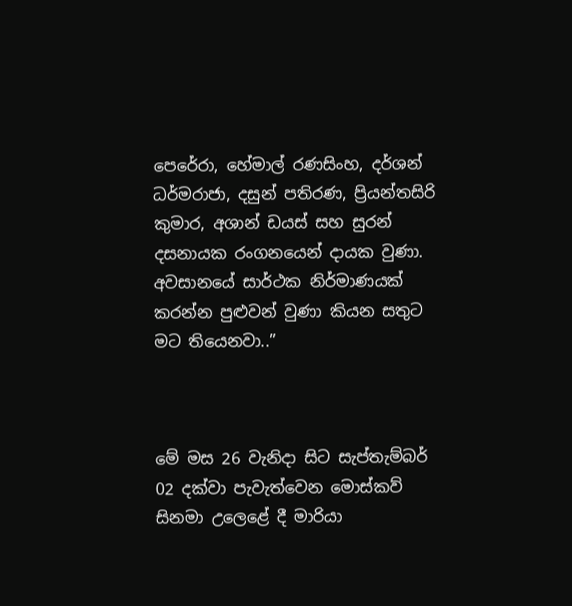පෙරේරා, හේමාල් රණසිංහ, දර්ශන් ධර්මරාජා, දසුන් පතිරණ, ප්‍රියන්තසිරි කුමාර, අශාන් ඩයස් සහ සුරන් දසනායක රංගනයෙන් දායක වුණා. අවසානයේ සාර්ථක නිර්මාණයක් කරන්න පුළුවන් වුණා කියන සතුට මට තියෙනවා..”



මේ මස 26 වැනිදා සිට සැප්තැම්බර් 02 දක්වා පැවැත්වෙන මොස්කව් සිනමා උලෙළේ දී මාරියා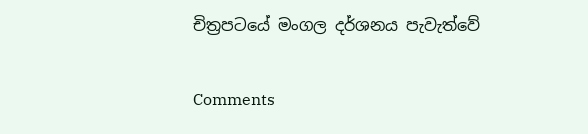චිත්‍රපටයේ මංගල දර්ශනය පැවැත්වේ

Comments